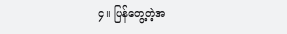၄။ ပြန်တွေ့တဲ့အ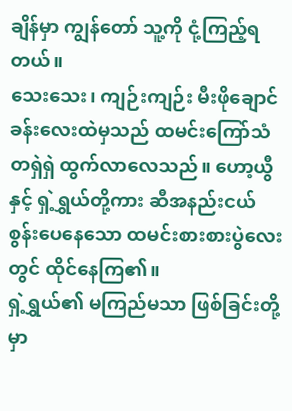ချိန်မှာ ကျွန်တော် သူ့ကို ငုံ့ကြည့်ရတယ်။
သေးသေး၊ ကျဉ်းကျဉ်း မီးဖိုချောင်ခန်းလေးထဲမှသည် ထမင်းကြော်သံ တရှဲရှဲ ထွက်လာလေသည်။ ဟော့ယွီနှင့် ရှဲ့ရွှယ်တို့ကား ဆီအနည်းငယ် စွန်းပေနေသော ထမင်းစားစားပွဲလေးတွင် ထိုင်နေကြ၏။
ရှဲ့ရွှယ်၏ မကြည်မသာ ဖြစ်ခြင်းတို့မှာ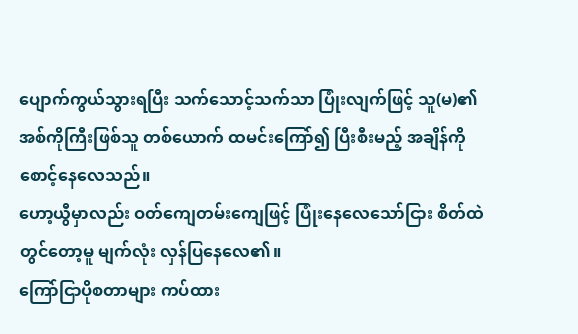ပျောက်ကွယ်သွားရပြီး သက်သောင့်သက်သာ ပြုံးလျက်ဖြင့် သူ(မ)၏ အစ်ကိုကြီးဖြစ်သူ တစ်ယောက် ထမင်းကြော်၍ ပြီးစီးမည့် အချိန်ကို စောင့်နေလေသည်။
ဟော့ယွီမှာလည်း ဝတ်ကျေတမ်းကျေဖြင့် ပြုံးနေလေသော်ငြား စိတ်ထဲတွင်တော့မူ မျက်လုံး လှန်ပြနေလေ၏။
ကြော်ငြာပိုစတာများ ကပ်ထား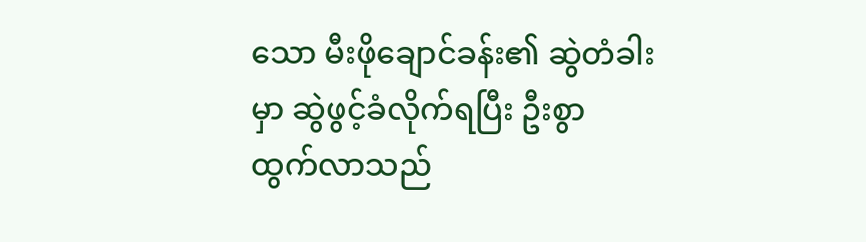သော မီးဖိုချောင်ခန်း၏ ဆွဲတံခါးမှာ ဆွဲဖွင့်ခံလိုက်ရပြီး ဦးစွာ ထွက်လာသည်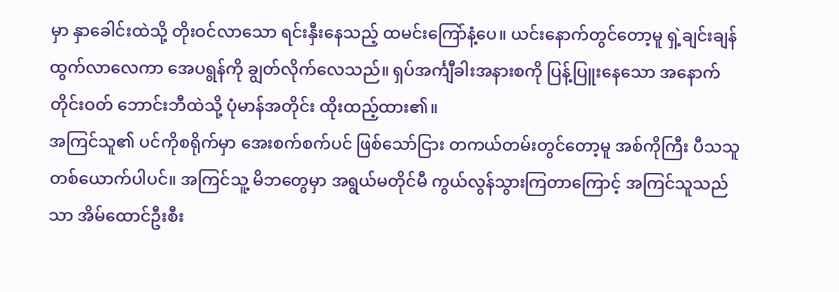မှာ နှာခေါင်းထဲသို့ တိုးဝင်လာသော ရင်းနှီးနေသည့် ထမင်းကြော်နံ့ပေ။ ယင်းနောက်တွင်တော့မူ ရှဲ့ချင်းချန် ထွက်လာလေကာ အေပရွန်ကို ချွတ်လိုက်လေသည်။ ရှပ်အင်္ကျီခါးအနားစကို ပြန့်ပြူးနေသော အနောက်တိုင်းဝတ် ဘောင်းဘီထဲသို့ ပုံမာန်အတိုင်း ထိုးထည့်ထား၏။
အကြင်သူ၏ ပင်ကိုစရိုက်မှာ အေးစက်စက်ပင် ဖြစ်သော်ငြား တကယ်တမ်းတွင်တော့မူ အစ်ကိုကြီး ပီသသူ တစ်ယောက်ပါပင်။ အကြင်သူ့ မိဘတွေမှာ အရွယ်မတိုင်မီ ကွယ်လွန်သွားကြတာကြောင့် အကြင်သူသည်သာ အိမ်ထောင်ဦးစီး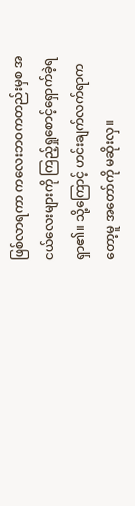ဖြစ်လာရကာ ကလေးဘဝကတည်းမှစ အငယ်လေးများကို ကြည့်ရှုစောင့်ရှောက်ခဲ့ရရှာ၏။ သို့ကြောင့် ဟင်းချက်လက်ရာကတော့မူ အတော်ကို မဆိုးလှ။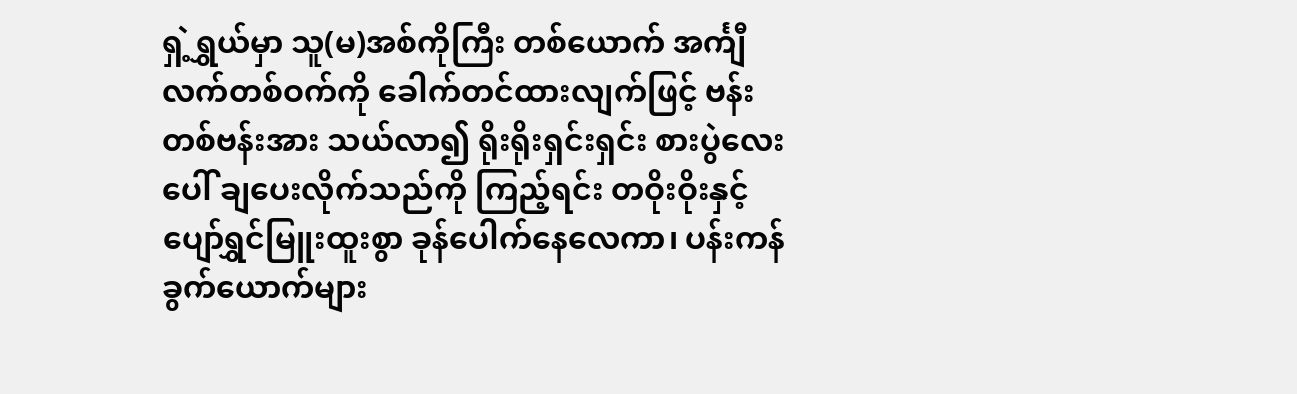ရှဲ့ရွှယ်မှာ သူ(မ)အစ်ကိုကြီး တစ်ယောက် အင်္ကျီလက်တစ်ဝက်ကို ခေါက်တင်ထားလျက်ဖြင့် ဗန်းတစ်ဗန်းအား သယ်လာ၍ ရိုးရိုးရှင်းရှင်း စားပွဲလေးပေါ် ချပေးလိုက်သည်ကို ကြည့်ရင်း တဝိုးဝိုးနှင့် ပျော်ရွှင်မြူးထူးစွာ ခုန်ပေါက်နေလေကာ၊ ပန်းကန်ခွက်ယောက်များ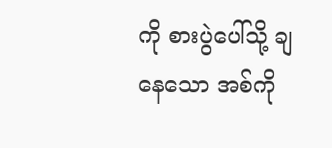ကို စားပွဲပေါ်သို့ ချနေသော အစ်ကို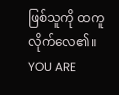ဖြစ်သူကို ထကူလိုက်လေ၏။
YOU ARE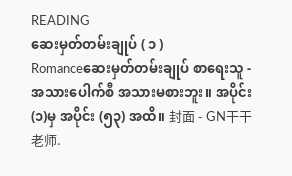READING
ဆေးမှတ်တမ်းချုပ် ( ၁ )
Romanceဆေးမှတ်တမ်းချုပ် စာရေးသူ - အသားပေါက်စီ အသားမစားဘူး။ အပိုင်း (၁)မှ အပိုင်း (၅၃) အထိ။ 封面 - GN干干 老师.